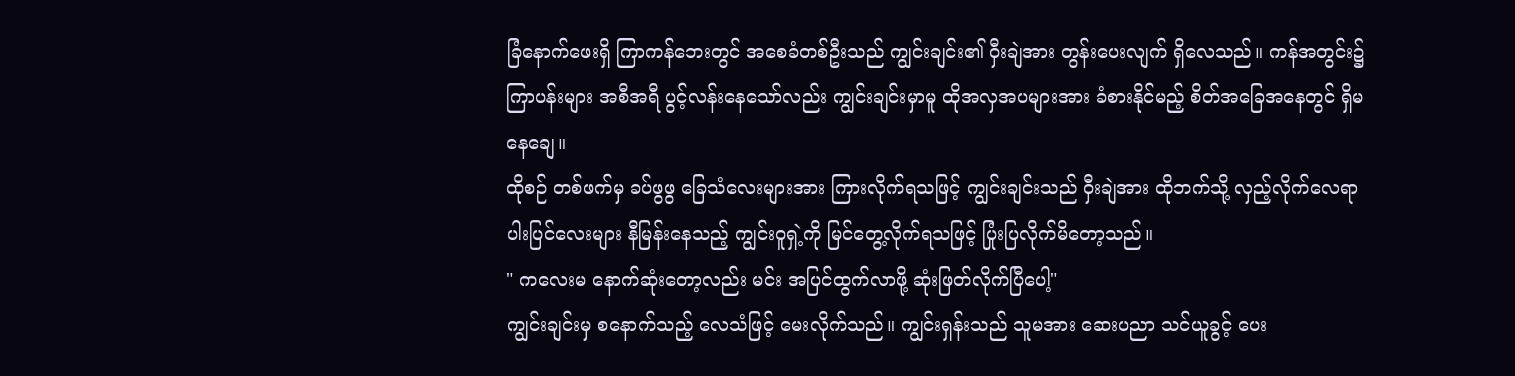ခြံနောက်ဖေးရှိ ကြာကန်ဘေးတွင် အစေခံတစ်ဦးသည် ကျွင်းချင်း၏ ဝှီးချဲအား တွန်းပေးလျက် ရှိလေသည်။ ကန်အတွင်း၌ ကြာပန်းများ အစီအရီ ပွင့်လန်းနေသော်လည်း ကျွင်းချင်းမှာမူ ထိုအလှအပများအား ခံစားနိုင်မည့် စိတ်အခြေအနေတွင် ရှိမနေချေ။
ထိုစဉ် တစ်ဖက်မှ ခပ်ဖွဖွ ခြေသံလေးများအား ကြားလိုက်ရသဖြင့် ကျွင်းချင်းသည် ဝှီးချဲအား ထိုဘက်သို့ လှည့်လိုက်လေရာ ပါးပြင်လေးများ နီမြန်းနေသည့် ကျွင်းဝူရှဲ့ကို မြင်တွေ့လိုက်ရသဖြင့် ပြုံးပြလိုက်မိတော့သည်။
" ကလေးမ နောက်ဆုံးတော့လည်း မင်း အပြင်ထွက်လာဖို့ ဆုံးဖြတ်လိုက်ပြီပေါ့"
ကျွင်းချင်းမှ စနောက်သည့် လေသံဖြင့် မေးလိုက်သည်။ ကျွင်းရှန်းသည် သူမအား ဆေးပညာ သင်ယူခွင့် ပေး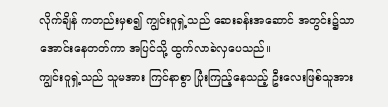လိုက်ချိန် ကတည်းမှစ၍ ကျွင်းဝူရှဲ့သည် ဆေးခန်းအဆောင် အတွင်း၌သာ အောင်းနေတတ်ကာ အပြင်သို့ ထွက်လာခဲလှပေသည်။
ကျွင်းဝူရှဲ့သည် သူမအား ကြင်နာစွာ ပြုံးကြည့်နေသည့် ဦးလေးဖြစ်သူအား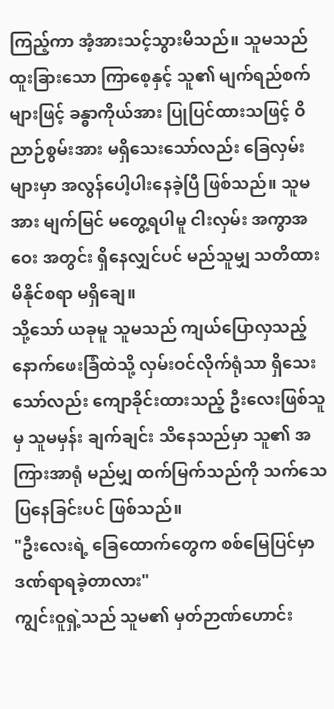ကြည့်ကာ အံ့အားသင့်သွားမိသည်။ သူမသည် ထူးခြားသော ကြာစေ့နှင့် သူ၏ မျက်ရည်စက်များဖြင့် ခန္ဓာကိုယ်အား ပြုပြင်ထားသဖြင့် ဝိညာဉ်စွမ်းအား မရှိသေးသော်လည်း ခြေလှမ်းများမှာ အလွန်ပေါ့ပါးနေခဲ့ပြီ ဖြစ်သည်။ သူမအား မျက်မြင် မတွေ့ရပါမူ ငါးလှမ်း အကွာအဝေး အတွင်း ရှိနေလျှင်ပင် မည်သူမျှ သတိထားမိနိုင်စရာ မရှိချေ။
သို့သော် ယခုမူ သူမသည် ကျယ်ပြောလှသည့် နောက်ဖေးခြံထဲသို့ လှမ်းဝင်လိုက်ရုံသာ ရှိသေးသော်လည်း ကျောခိုင်းထားသည့် ဦးလေးဖြစ်သူမှ သူမမှန်း ချက်ချင်း သိနေသည်မှာ သူ၏ အကြားအာရုံ မည်မျှ ထက်မြက်သည်ကို သက်သေပြနေခြင်းပင် ဖြစ်သည်။
"ဦးလေးရဲ့ ခြေထောက်တွေက စစ်မြေပြင်မှာ ဒဏ်ရာရခဲ့တာလား"
ကျွင်းဝူရှဲ့သည် သူမ၏ မှတ်ဉာဏ်ဟောင်း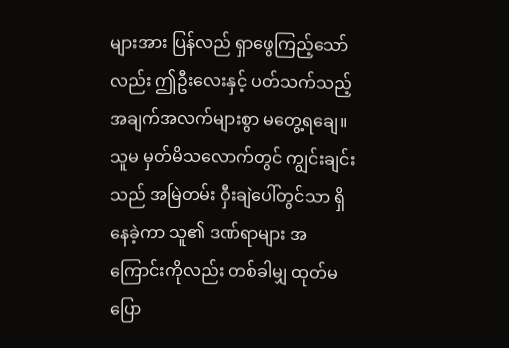များအား ပြန်လည် ရှာဖွေကြည့်သော်လည်း ဤဦးလေးနှင့် ပတ်သက်သည့် အချက်အလက်များစွာ မတွေ့ရချေ။ သူမ မှတ်မိသလောက်တွင် ကျွင်းချင်းသည် အမြဲတမ်း ဝှီးချဲပေါ်တွင်သာ ရှိနေခဲ့ကာ သူ၏ ဒဏ်ရာများ အကြောင်းကိုလည်း တစ်ခါမျှ ထုတ်မပြော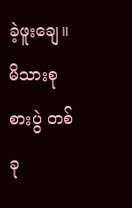ခဲ့ဖူးချေ။ မိသားစု စားပွဲ တစ်ခု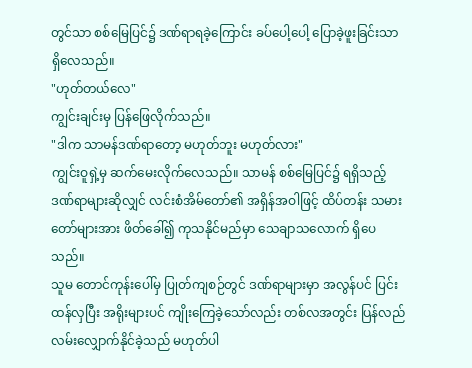တွင်သာ စစ်မြေပြင်၌ ဒဏ်ရာရခဲ့ကြောင်း ခပ်ပေါ့ပေါ့ ပြောခဲ့ဖူးခြင်းသာ ရှိလေသည်။
"ဟုတ်တယ်လေ"
ကျွင်းချင်းမှ ပြန်ဖြေလိုက်သည်။
"ဒါက သာမန်ဒဏ်ရာတော့ မဟုတ်ဘူး မဟုတ်လား"
ကျွင်းဝူရှဲ့မှ ဆက်မေးလိုက်လေသည်။ သာမန် စစ်မြေပြင်၌ ရရှိသည့် ဒဏ်ရာများဆိုလျှင် လင်းစံအိမ်တော်၏ အရှိန်အဝါဖြင့် ထိပ်တန်း သမားတော်များအား ဖိတ်ခေါ်၍ ကုသနိုင်မည်မှာ သေချာသလောက် ရှိပေသည်။
သူမ တောင်ကုန်းပေါ်မှ ပြုတ်ကျစဉ်တွင် ဒဏ်ရာများမှာ အလွန်ပင် ပြင်းထန်လှပြီး အရိုးများပင် ကျိုးကြေခဲ့သော်လည်း တစ်လအတွင်း ပြန်လည် လမ်းလျှောက်နိုင်ခဲ့သည် မဟုတ်ပါ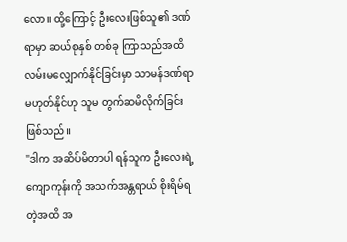လော။ ထို့ကြောင့် ဦးလေးဖြစ်သူ၏ ဒဏ်ရာမှာ ဆယ်စုနှစ် တစ်ခု ကြာသည်အထိ လမ်းမလျှောက်နိုင်ခြင်းမှာ သာမန်ဒဏ်ရာ မဟုတ်နိုင်ဟု သူမ တွက်ဆမိလိုက်ခြင်း ဖြစ်သည်။
"ဒါက အဆိပ်မိတာပါ ရန်သူက ဦးလေးရဲ့ ကျောကုန်းကို အသက်အန္တရာယ် စိုးရိမ်ရတဲ့အထိ အ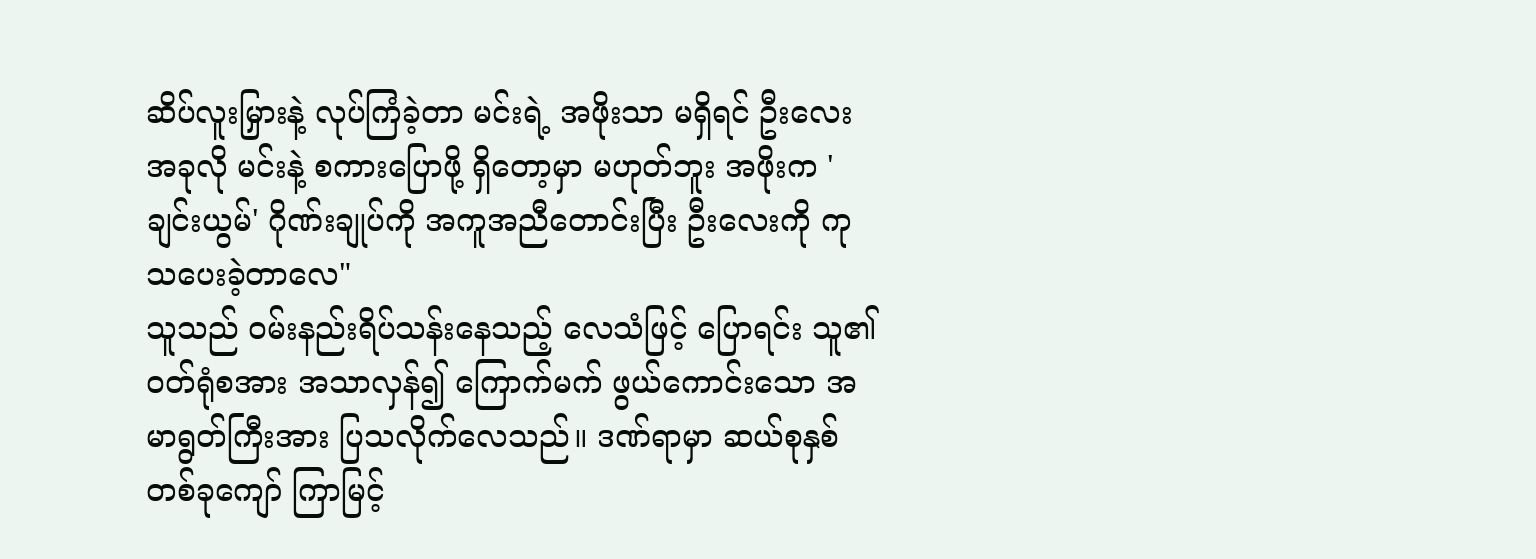ဆိပ်လူးမြှားနဲ့ လုပ်ကြံခဲ့တာ မင်းရဲ့ အဖိုးသာ မရှိရင် ဦးလေး အခုလို မင်းနဲ့ စကားပြောဖို့ ရှိတော့မှာ မဟုတ်ဘူး အဖိုးက 'ချင်းယွမ်' ဂိုဏ်းချုပ်ကို အကူအညီတောင်းပြီး ဦးလေးကို ကုသပေးခဲ့တာလေ"
သူသည် ဝမ်းနည်းရိပ်သန်းနေသည့် လေသံဖြင့် ပြောရင်း သူ၏ ဝတ်ရုံစအား အသာလှန်၍ ကြောက်မက် ဖွယ်ကောင်းသော အမာရွတ်ကြီးအား ပြသလိုက်လေသည်။ ဒဏ်ရာမှာ ဆယ်စုနှစ် တစ်ခုကျော် ကြာမြင့်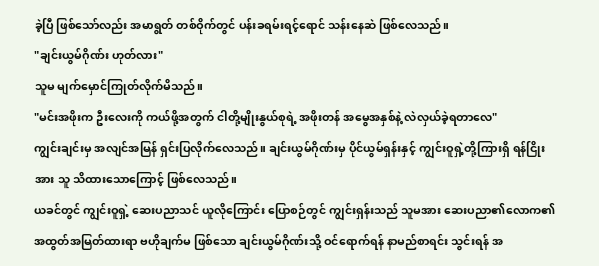ခဲ့ပြီ ဖြစ်သော်လည်း အမာရွတ် တစ်ဝိုက်တွင် ပန်းခရမ်းရင့်ရောင် သန်းနေဆဲ ဖြစ်လေသည်။
"ချင်းယွမ်ဂိုဏ်း ဟုတ်လား"
သူမ မျက်မှောင်ကြုတ်လိုက်မိသည်။
"မင်းအဖိုးက ဦးလေးကို ကယ်ဖို့အတွက် ငါတို့မျိုးနွယ်စုရဲ့ အဖိုးတန် အမွေအနှစ်နဲ့ လဲလှယ်ခဲ့ရတာလေ"
ကျွင်းချင်းမှ အလျင်အမြန် ရှင်းပြလိုက်လေသည်။ ချင်းယွမ်ဂိုဏ်းမှ ပိုင်ယွမ်ရှန်းနှင့် ကျွင်းဝူရှဲ့တို့ကြားရှိ ရန်ငြိုးအား သူ သိထားသောကြောင့် ဖြစ်လေသည်။
ယခင်တွင် ကျွင်းဝူရှဲ့ ဆေးပညာသင် ယူလိုကြောင်း ပြောစဉ်တွင် ကျွင်းရှန်းသည် သူမအား ဆေးပညာ၏လောက၏ အထွတ်အမြတ်ထားရာ ဗဟိုချက်မ ဖြစ်သော ချင်းယွမ်ဂိုဏ်းသို့ ဝင်ရောက်ရန် နာမည်စာရင်း သွင်းရန် အ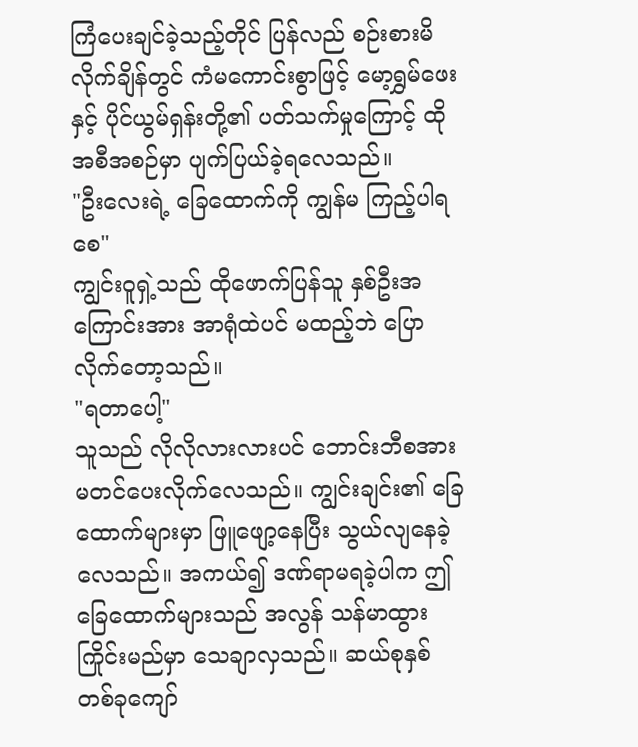ကြံပေးချင်ခဲ့သည့်တိုင် ပြန်လည် စဉ်းစားမိလိုက်ချိန်တွင် ကံမကောင်းစွာဖြင့် မော့ရွှမ်ဖေးနှင့် ပိုင်ယွမ်ရှန်းတို့၏ ပတ်သက်မှုကြောင့် ထိုအစီအစဉ်မှာ ပျက်ပြယ်ခဲ့ရလေသည်။
"ဦးလေးရဲ့ ခြေထောက်ကို ကျွန်မ ကြည့်ပါရစေ"
ကျွင်းဝူရှဲ့သည် ထိုဖောက်ပြန်သူ နှစ်ဦးအကြောင်းအား အာရုံထဲပင် မထည့်ဘဲ ပြောလိုက်တော့သည်။
"ရတာပေါ့"
သူသည် လိုလိုလားလားပင် ဘောင်းဘီစအား မတင်ပေးလိုက်လေသည်။ ကျွင်းချင်း၏ ခြေထောက်များမှာ ဖြူဖျော့နေပြီး သွယ်လျနေခဲ့လေသည်။ အကယ်၍ ဒဏ်ရာမရခဲ့ပါက ဤခြေထောက်များသည် အလွန် သန်မာထွားကြိုင်းမည်မှာ သေချာလှသည်။ ဆယ်စုနှစ် တစ်ခုကျော်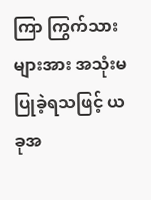ကြာ ကြွက်သားများအား အသုံးမပြုခဲ့ရသဖြင့် ယခုအ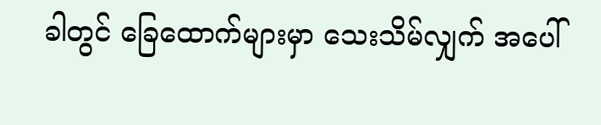ခါတွင် ခြေထောက်များမှာ သေးသိမ်လျှက် အပေါ်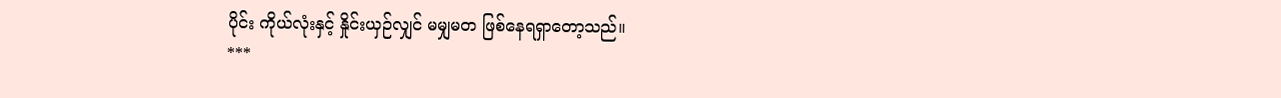ပိုင်း ကိုယ်လုံးနှင့် နှိုင်းယှဉ်လျှင် မမျှမတ ဖြစ်နေရရှာတော့သည်။
***